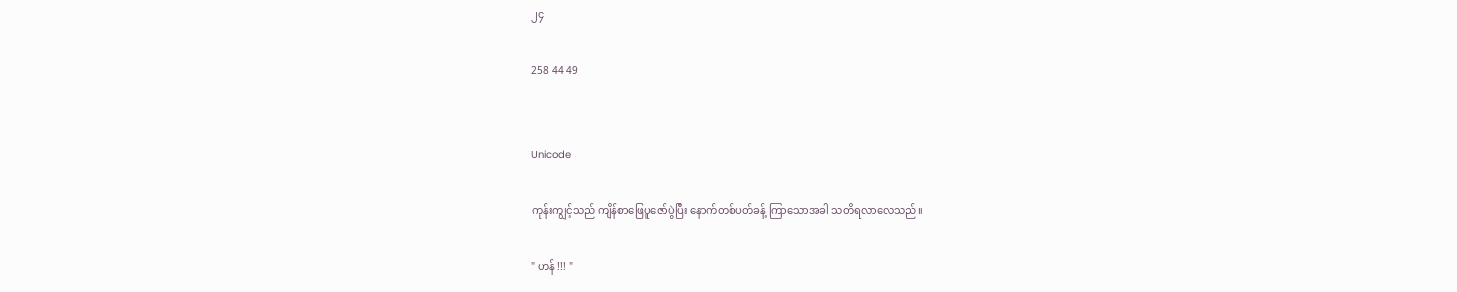၂၄

258 44 49


Unicode

ကုန်းကျွင့်သည် ကျိန်စာဖြေပူဇော်ပွဲပြီး နောက်တစ်ပတ်ခန့် ကြာသောအခါ သတိရလာလေသည်။

" ဟန် !!! "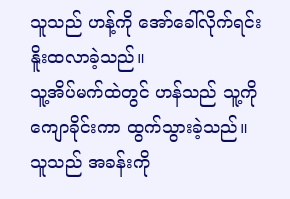သူသည် ဟန့်ကို အော်‌ခေါ်လိုက်ရင်း နိူးထလာခဲ့သည်။
သူ့အိပ်မက်ထဲတွင် ဟန်သည် သူ့ကိုကျောခိုင်းကာ ထွက်သွားခဲ့သည်။
သူသည် အခန်းကို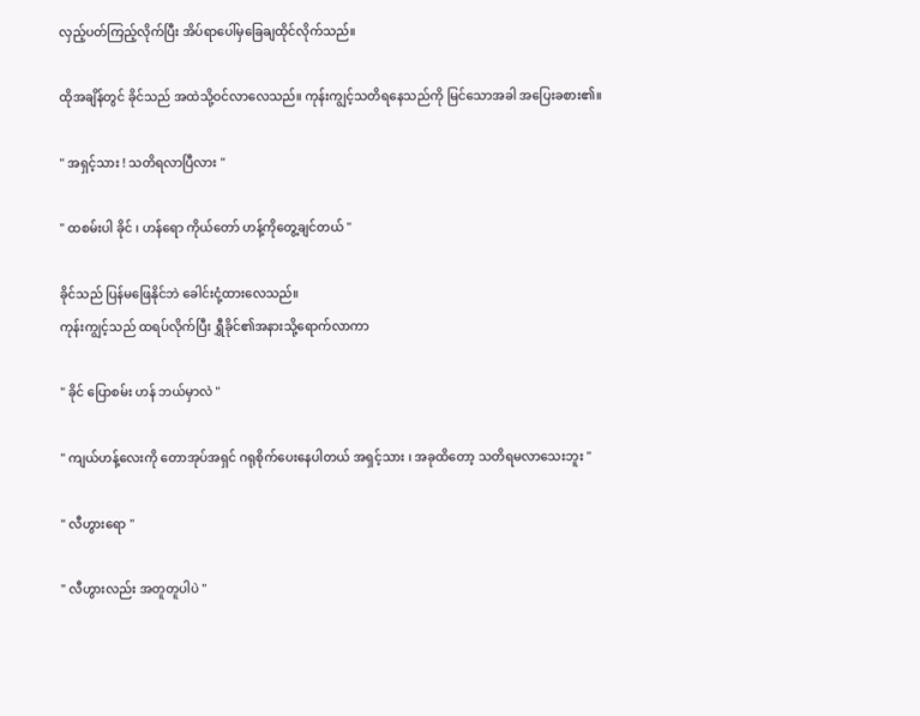လှည့်ပတ်ကြည့်လိုက်ပြီး အိပ်ရာပေါ်မှခြေချထိုင်လိုက်သည်။

ထိုအချိန်တွင် ခိုင်သည် အထဲသို့ဝင်လာလေသည်။ ကုန်းကျွင့်သတိရနေသည်ကို မြင်သောအခါ အပြေးခစား၏။

" အရှင့်သား ! သတိရလာပြီလား "

" ထစမ်းပါ ခိုင် ၊ ဟန်ရော ကိုယ်တော် ဟန့်ကိုတွေ့ချင်တယ် "

ခိုင်သည် ပြန်မဖြေနိုင်ဘဲ ခေါင်းငုံ့ထားလေသည်။
ကုန်းကျွင့်သည် ထရပ်လိုက်ပြီး ရွှီခိုင်၏အနားသို့ရောက်လာကာ

" ခိုင် ပြောစမ်း ဟန် ဘယ်မှာလဲ "

" ကျယ်ဟန့်လေးကို တောအုပ်အရှင် ဂရုစိုက်ပေးနေပါတယ် အရှင့်သား ၊ အခုထိတော့ သတိရမလာသေးဘူး "

" လီဟွားရော "

" လီဟွားလည်း အတူတူပါပဲ "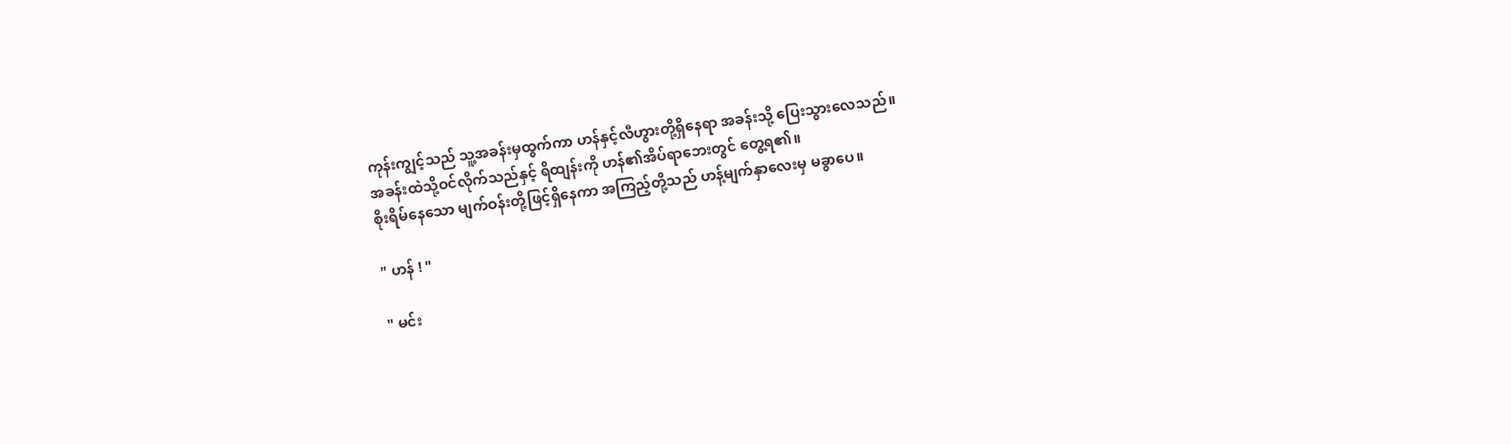ကုန်းကျွင့်သည် သူ့အခန်းမှထွက်ကာ ဟန်နှင့်လီဟွားတို့ရှိနေရာ အခန်းသို့ ပြေးသွားလေသည်။
အခန်းထဲသို့ဝင်လိုက်သည်နှင့် ရိထျန်းကို ဟန်၏အိပ်ရာဘေးတွင် တွေ့ရ၏။
စိုးရိမ်နေသော မျက်ဝန်းတို့ဖြင့်ရှိနေကာ အကြည့်တို့သည် ဟန့်မျက်နှာလေးမှ မခွာပေ။

" ဟန် ! "

" မင်း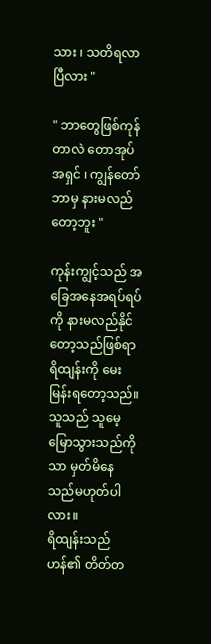သား ၊ သတိရလာပြီလား "

" ဘာတွေဖြစ်ကုန်တာလဲ တောအုပ်အရှင် ၊ ကျွန်တော် ဘာမှ နားမလည်တော့ဘူး "

ကုန်းကျွင့်သည် အခြေအနေအရပ်ရပ်ကို နားမလည်နိုင်တော့သည်ဖြစ်ရာ ရိထျန်းကို မေးမြန်းရတော့သည်။
သူသည် သူမေ့မြောသွားသည်ကိုသာ မှတ်မိနေသည်မဟုတ်ပါလား။
ရိထျန်းသည် ဟန်၏ တိတ်တ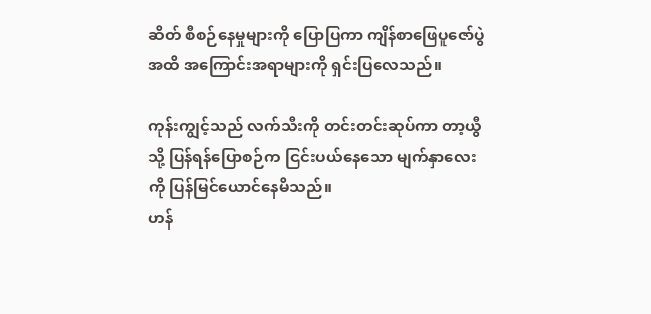ဆိတ် စီစဉ်နေမှုများကို ပြောပြကာ ကျိန်စာဖြေပူဇော်ပွဲအထိ အကြောင်းအရာများကို ရှင်းပြလေသည်။

ကုန်းကျွင့်သည် လက်သီးကို တင်းတင်းဆုပ်ကာ တာ့ယွီသို့ ပြန်ရန်ပြောစဉ်က ငြင်းပယ်နေသော မျက်နှာလေးကို ပြန်မြင်ယောင်နေမိသည်။
ဟန်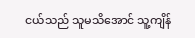ငယ်သည် သူမသိအောင် သူ့ကျိန်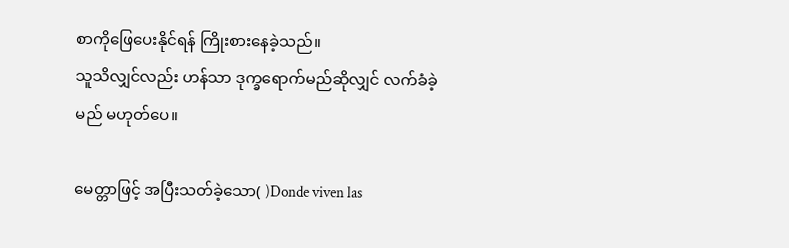စာကိုဖြေပေးနိုင်ရန် ကြိုးစားနေခဲ့သည်။
သူသိလျှင်လည်း ဟန်သာ ဒုက္ခရောက်မည်ဆိုလျှင် လက်ခံခဲ့မည် မဟုတ်ပေ။

မေတ္တာဖြင့် အပြီးသတ်ခဲ့‌သော( )Donde viven las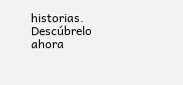historias. Descúbrelo ahora